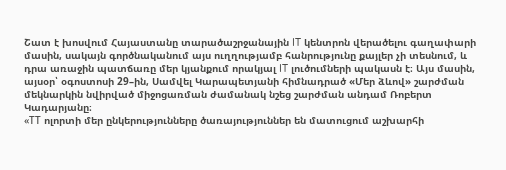Շատ է խոսվում Հայաստանը տարածաշրջանային IT կենտրոն վերածելու գաղափարի մասին, սակայն գործնականում այս ուղղությամբ հանրությունը քայլեր չի տեսնում, և դրա առաջին պատճառը մեր կյանքում որակյալ IT լուծումների պակասն է։ Այս մասին, այսօր՝ օգոստոսի 29–ին, Սամվել Կարապետյանի հիմնադրած «Մեր ձևով» շարժման մեկնարկին նվիրված միջոցառման ժամանակ նշեց շարժման անդամ Ռոբերտ Կադարյանը։
«ТТ ոլորտի մեր ընկերությունները ծառայություններ են մատուցում աշխարհի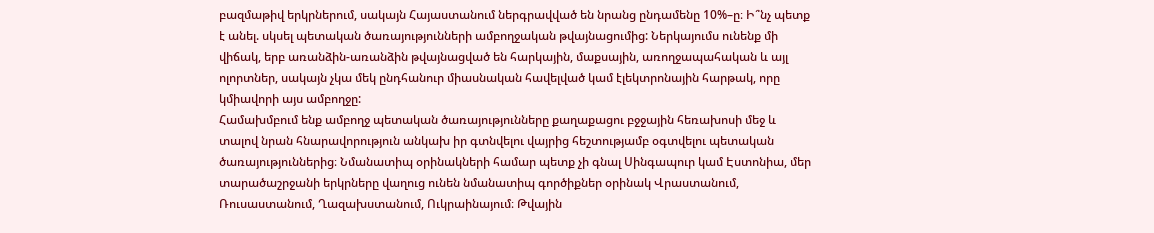բազմաթիվ երկրներում, սակայն Հայաստանում ներգրավված են նրանց ընդամենը 10%–ը։ Ի՞նչ պետք է անել. սկսել պետական ծառայությունների ամբողջական թվայնացումից: Ներկայումս ունենք մի վիճակ, երբ առանձին-առանձին թվայնացված են հարկային, մաքսային, առողջապահական և այլ ոլորտներ, սակայն չկա մեկ ընդհանուր միասնական հավելված կամ էլեկտրոնային հարթակ, որը կմիավորի այս ամբողջը:
Համախմբում ենք ամբողջ պետական ծառայությունները քաղաքացու բջջային հեռախոսի մեջ և տալով նրան հնարավորություն անկախ իր գտնվելու վայրից հեշտությամբ օգտվելու պետական ծառայություններից։ Նմանատիպ օրինակների համար պետք չի գնալ Սինգապուր կամ Էստոնիա, մեր տարածաշրջանի երկրները վաղուց ունեն նմանատիպ գործիքներ օրինակ Վրաստանում, Ռուսաստանում, Ղազախստանում, Ուկրաինայում։ Թվային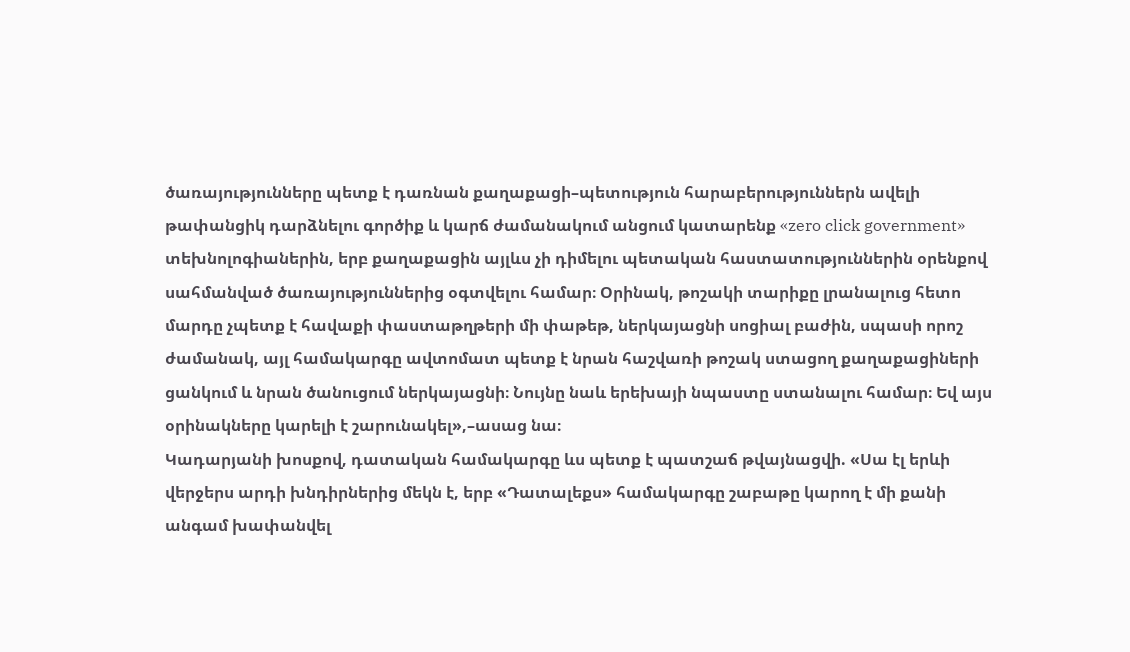ծառայությունները պետք է դառնան քաղաքացի–պետություն հարաբերություններն ավելի թափանցիկ դարձնելու գործիք և կարճ ժամանակում անցում կատարենք «zero click government» տեխնոլոգիաներին, երբ քաղաքացին այլևս չի դիմելու պետական հաստատություններին օրենքով սահմանված ծառայություններից օգտվելու համար։ Օրինակ, թոշակի տարիքը լրանալուց հետո մարդը չպետք է հավաքի փաստաթղթերի մի փաթեթ, ներկայացնի սոցիալ բաժին, սպասի որոշ ժամանակ, այլ համակարգը ավտոմատ պետք է նրան հաշվառի թոշակ ստացող քաղաքացիների ցանկում և նրան ծանուցում ներկայացնի։ Նույնը նաև երեխայի նպաստը ստանալու համար։ Եվ այս օրինակները կարելի է շարունակել»,–ասաց նա։
Կադարյանի խոսքով, դատական համակարգը ևս պետք է պատշաճ թվայնացվի. «Սա էլ երևի վերջերս արդի խնդիրներից մեկն է, երբ «Դատալեքս» համակարգը շաբաթը կարող է մի քանի անգամ խափանվել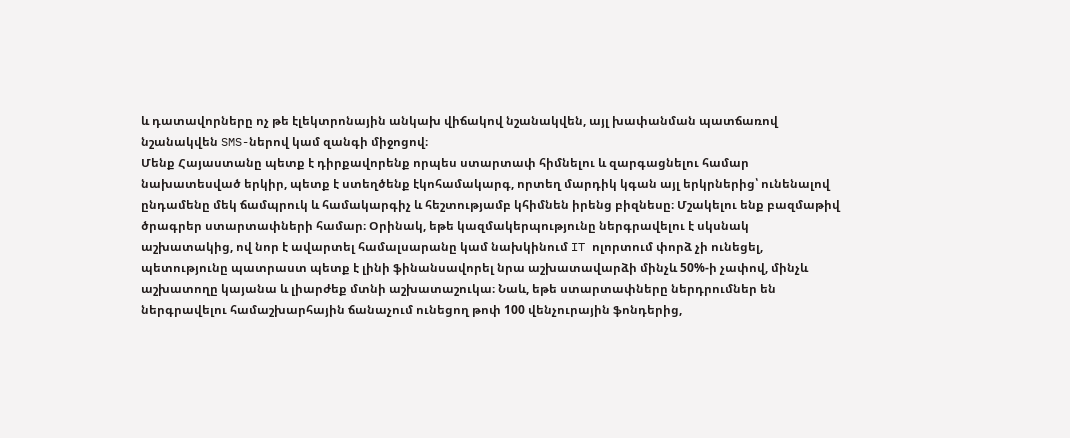և դատավորները ոչ թե էլեկտրոնային անկախ վիճակով նշանակվեն, այլ խափանման պատճառով նշանակվեն SMS-ներով կամ զանգի միջոցով։
Մենք Հայաստանը պետք է դիրքավորենք որպես ստարտափ հիմնելու և զարգացնելու համար նախատեսված երկիր, պետք է ստեղծենք էկոհամակարգ, որտեղ մարդիկ կգան այլ երկրներից՝ ունենալով ընդամենը մեկ ճամպրուկ և համակարգիչ և հեշտությամբ կհիմնեն իրենց բիզնեսը։ Մշակելու ենք բազմաթիվ ծրագրեր ստարտափների համար։ Օրինակ, եթե կազմակերպությունը ներգրավելու է սկսնակ աշխատակից, ով նոր է ավարտել համալսարանը կամ նախկինում IT ոլորտում փորձ չի ունեցել, պետությունը պատրաստ պետք է լինի ֆինանսավորել նրա աշխատավարձի մինչև 50%-ի չափով, մինչև աշխատողը կայանա և լիարժեք մտնի աշխատաշուկա։ Նաև, եթե ստարտափները ներդրումներ են ներգրավելու համաշխարհային ճանաչում ունեցող թոփ 100 վենչուրային ֆոնդերից,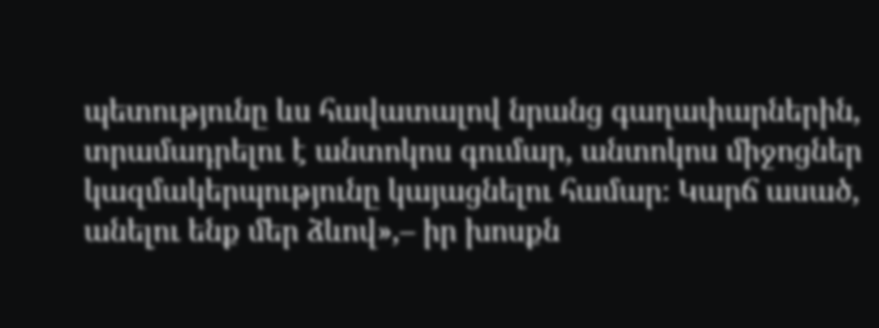պետությունը ևս հավատալով նրանց գաղափարներին, տրամադրելու է անտոկոս գումար, անտոկոս միջոցներ կազմակերպությունը կայացնելու համար։ Կարճ ասած, անելու ենք մեր ձևով»,– իր խոսքն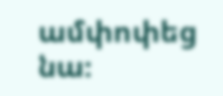ամփոփեց նա։